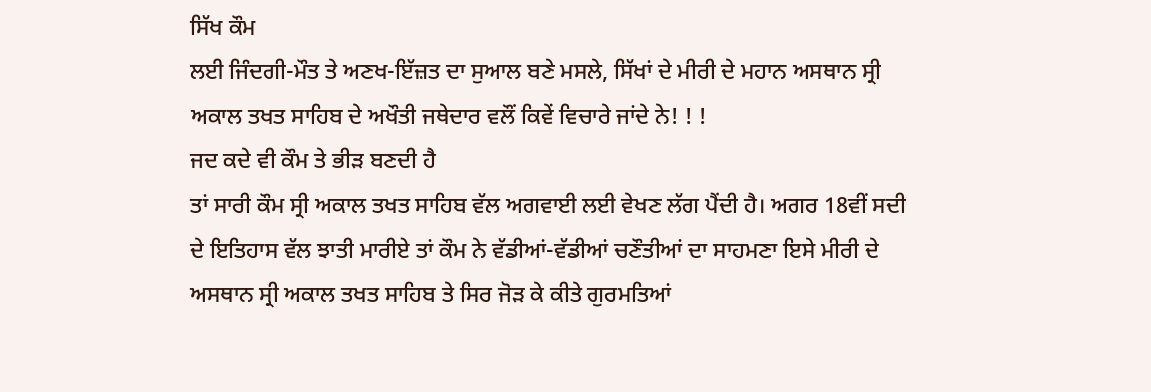ਸਿੱਖ ਕੌਮ
ਲਈ ਜਿੰਦਗੀ-ਮੌਤ ਤੇ ਅਣਖ-ਇੱਜ਼ਤ ਦਾ ਸੁਆਲ ਬਣੇ ਮਸਲੇ, ਸਿੱਖਾਂ ਦੇ ਮੀਰੀ ਦੇ ਮਹਾਨ ਅਸਥਾਨ ਸ੍ਰੀ
ਅਕਾਲ ਤਖਤ ਸਾਹਿਬ ਦੇ ਅਖੌਤੀ ਜਥੇਦਾਰ ਵਲੌਂ ਕਿਵੇਂ ਵਿਚਾਰੇ ਜਾਂਦੇ ਨੇ! ! !
ਜਦ ਕਦੇ ਵੀ ਕੌਮ ਤੇ ਭੀੜ ਬਣਦੀ ਹੈ
ਤਾਂ ਸਾਰੀ ਕੌਮ ਸ੍ਰੀ ਅਕਾਲ ਤਖਤ ਸਾਹਿਬ ਵੱਲ ਅਗਵਾਈ ਲਈ ਵੇਖਣ ਲੱਗ ਪੈਂਦੀ ਹੈ। ਅਗਰ 18ਵੀਂ ਸਦੀ
ਦੇ ਇਤਿਹਾਸ ਵੱਲ ਝਾਤੀ ਮਾਰੀਏ ਤਾਂ ਕੌਮ ਨੇ ਵੱਡੀਆਂ-ਵੱਡੀਆਂ ਚਣੌਤੀਆਂ ਦਾ ਸਾਹਮਣਾ ਇਸੇ ਮੀਰੀ ਦੇ
ਅਸਥਾਨ ਸ੍ਰੀ ਅਕਾਲ ਤਖਤ ਸਾਹਿਬ ਤੇ ਸਿਰ ਜੋੜ ਕੇ ਕੀਤੇ ਗੁਰਮਤਿਆਂ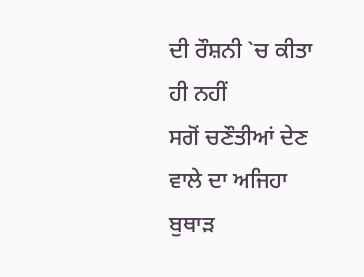ਦੀ ਰੌਸ਼ਨੀ `ਚ ਕੀਤਾ ਹੀ ਨਹੀਂ
ਸਗੋਂ ਚਣੌਤੀਆਂ ਦੇਣ ਵਾਲੇ ਦਾ ਅਜਿਹਾ ਬੁਥਾੜ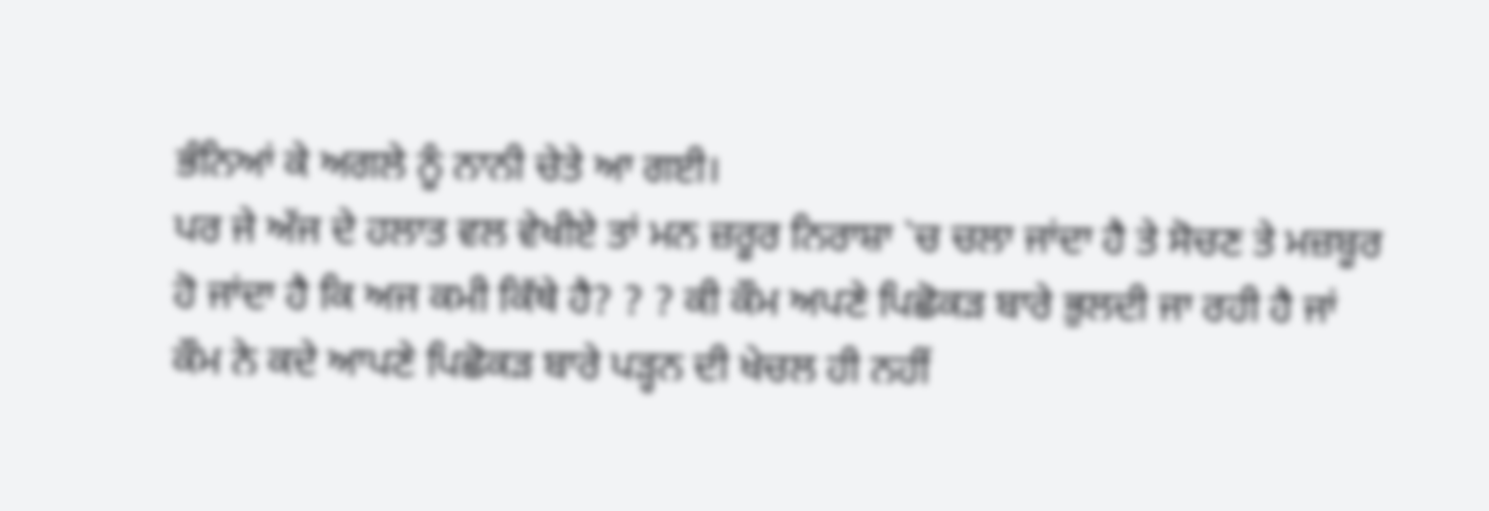ਭੰਨਿਆਂ ਕੇ ਅਗਲੇ ਨੂੰ ਨਾਨੀ ਚੇਤੇ ਆ ਗਈ।
ਪਰ ਜੇ ਅੱਜ ਦੇ ਹਲਾਤ ਵਲ ਵੇਖੀਏ ਤਾਂ ਮਨ ਜ਼ਰੂਰ ਨਿਰਾਸ਼ਾ `ਚ ਚਲਾ ਜਾਂਦਾ ਹੈ ਤੇ ਸੋਚਣ ਤੇ ਮਜ਼ਬੂਰ
ਹੋ ਜਾਂਦਾ ਹੈ ਕਿ ਅਜ ਕਮੀ ਕਿੱਥੇ ਹੈ? ? ? ਕੀ ਕੌਮ ਅਪਣੇ ਪਿਛੋਕੜ ਬਾਰੇ ਭੁਲਦੀ ਜਾ ਰਹੀ ਹੈ ਜਾਂ
ਕੌਮ ਨੇ ਕਦੇ ਆਪਣੇ ਪਿਛੋਕੜ ਬਾਰੇ ਪੜ੍ਹਨ ਦੀ ਖੇਚਲ ਹੀ ਨਹੀਂ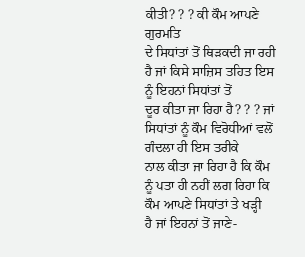ਕੀਤੀ? ? ? ਕੀ ਕੌਮ ਆਪਣੇ ਗੁਰਮਤਿ
ਦੇ ਸਿਧਾਂਤਾਂ ਤੋਂ ਥਿੜਕਦੀ ਜਾ ਰਹੀ ਹੈ ਜਾਂ ਕਿਸੇ ਸਾਜ਼ਿਸ ਤਹਿਤ ਇਸ ਨੂੰ ਇਹਨਾਂ ਸਿਧਾਂਤਾਂ ਤੋਂ
ਦੂਰ ਕੀਤਾ ਜਾ ਰਿਹਾ ਹੈ? ? ? ਜਾਂ ਸਿਧਾਂਤਾਂ ਨੂੰ ਕੌਮ ਵਿਰੋਧੀਆਂ ਵਲੋਂ ਗੰਦਲਾ ਹੀ ਇਸ ਤਰੀਕੇ
ਨਾਲ ਕੀਤਾ ਜਾ ਰਿਹਾ ਹੈ ਕਿ ਕੌਮ ਨੂੰ ਪਤਾ ਹੀ ਨਹੀਂ ਲਗ ਰਿਹਾ ਕਿ ਕੌਮ ਆਪਣੇ ਸਿਧਾਂਤਾਂ ਤੇ ਖੜ੍ਹੀ
ਹੈ ਜਾਂ ਇਹਨਾਂ ਤੋਂ ਜਾਣੇ-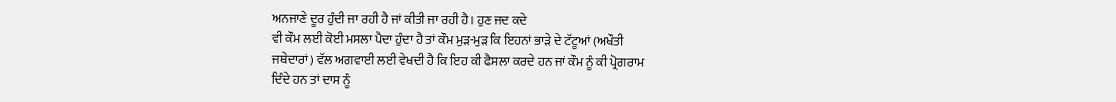ਅਨਜਾਣੇ ਦੂਰ ਹੁੰਦੀ ਜਾ ਰਹੀ ਹੈ ਜਾਂ ਕੀਤੀ ਜਾ ਰਹੀ ਹੈ। ਹੁਣ ਜਦ ਕਦੇ
ਵੀ ਕੌਮ ਲਈ ਕੋਈ ਮਸਲਾ ਪੈਦਾ ਹੁੰਦਾ ਹੈ ਤਾਂ ਕੌਮ ਮੁੜ-ਮੁੜ ਕਿ ਇਹਨਾਂ ਭਾੜੇ ਦੇ ਟੱਟੂਆਂ (ਅਖੌਤੀ
ਜਥੇਦਾਰਾਂ) ਵੱਲ ਅਗਵਾਈ ਲਈ ਵੇਖਦੀ ਹੈ ਕਿ ਇਹ ਕੀ ਫੈਸਲਾ ਕਰਦੇ ਹਨ ਜਾਂ ਕੌਮ ਨੂੰ ਕੀ ਪ੍ਰੋਗਰਾਮ
ਦਿੰਦੇ ਹਨ ਤਾਂ ਦਾਸ ਨੂੰ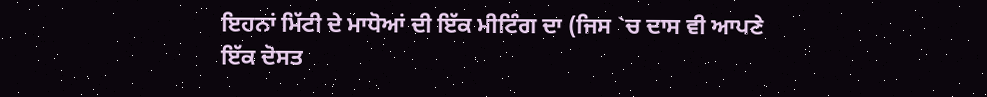ਇਹਨਾਂ ਮਿੱਟੀ ਦੇ ਮਾਧੋਆਂ ਦੀ ਇੱਕ ਮੀਟਿੰਗ ਦਾ (ਜਿਸ `ਚ ਦਾਸ ਵੀ ਆਪਣੇ
ਇੱਕ ਦੋਸਤ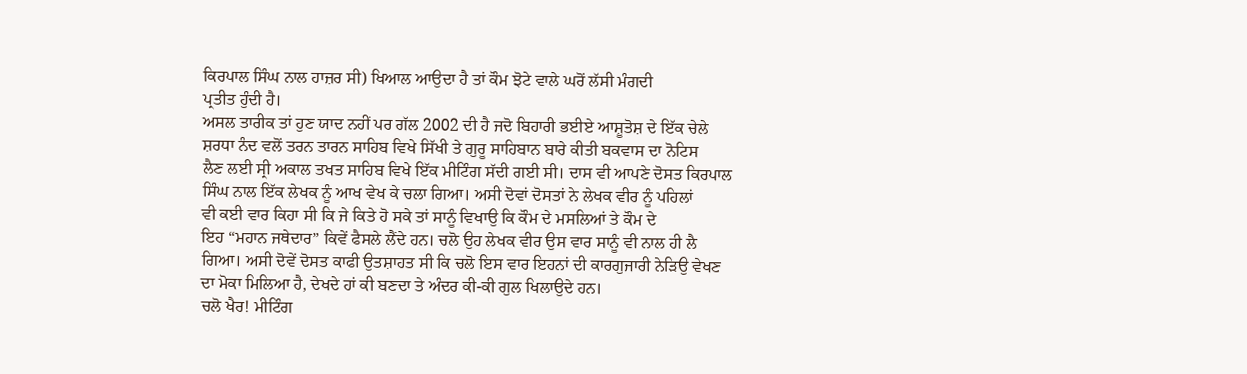ਕਿਰਪਾਲ ਸਿੰਘ ਨਾਲ ਹਾਜ਼ਰ ਸੀ) ਖਿਆਲ ਆਉਦਾ ਹੈ ਤਾਂ ਕੌਮ ਝੋਟੇ ਵਾਲੇ ਘਰੋਂ ਲੱਸੀ ਮੰਗਦੀ
ਪ੍ਰਤੀਤ ਹੁੰਦੀ ਹੈ।
ਅਸਲ ਤਾਰੀਕ ਤਾਂ ਹੁਣ ਯਾਦ ਨਹੀਂ ਪਰ ਗੱਲ 2002 ਦੀ ਹੈ ਜਦੋ ਬਿਹਾਰੀ ਭਈਏ ਆਸ਼ੂਤੋਸ਼ ਦੇ ਇੱਕ ਚੇਲੇ
ਸ਼ਰਧਾ ਨੰਦ ਵਲੋਂ ਤਰਨ ਤਾਰਨ ਸਾਹਿਬ ਵਿਖੇ ਸਿੱਖੀ ਤੇ ਗੁਰੂ ਸਾਹਿਬਾਨ ਬਾਰੇ ਕੀਤੀ ਬਕਵਾਸ ਦਾ ਨੋਟਿਸ
ਲੈਣ ਲਈ ਸ੍ਰੀ ਅਕਾਲ ਤਖਤ ਸਾਹਿਬ ਵਿਖੇ ਇੱਕ ਮੀਟਿੰਗ ਸੱਦੀ ਗਈ ਸੀ। ਦਾਸ ਵੀ ਆਪਣੇ ਦੋਸਤ ਕਿਰਪਾਲ
ਸਿੰਘ ਨਾਲ ਇੱਕ ਲੇਖਕ ਨੂੰ ਆਖ ਵੇਖ ਕੇ ਚਲਾ ਗਿਆ। ਅਸੀ ਦੋਵਾਂ ਦੋਸਤਾਂ ਨੇ ਲੇਖਕ ਵੀਰ ਨੂੰ ਪਹਿਲਾਂ
ਵੀ ਕਈ ਵਾਰ ਕਿਹਾ ਸੀ ਕਿ ਜੇ ਕਿਤੇ ਹੋ ਸਕੇ ਤਾਂ ਸਾਨੂੰ ਵਿਖਾਉ ਕਿ ਕੌਮ ਦੇ ਮਸਲਿਆਂ ਤੇ ਕੌਮ ਦੇ
ਇਹ “ਮਹਾਨ ਜਥੇਦਾਰ” ਕਿਵੇਂ ਫੈਸਲੇ ਲੈਂਦੇ ਹਨ। ਚਲੋ ਉਹ ਲੇਖਕ ਵੀਰ ਉਸ ਵਾਰ ਸਾਨੂੰ ਵੀ ਨਾਲ ਹੀ ਲੈ
ਗਿਆ। ਅਸੀ ਦੋਵੇਂ ਦੋਸਤ ਕਾਫੀ ਉਤਸ਼ਾਹਤ ਸੀ ਕਿ ਚਲੋ ਇਸ ਵਾਰ ਇਹਨਾਂ ਦੀ ਕਾਰਗੁਜਾਰੀ ਨੇੜਿਉ ਵੇਖਣ
ਦਾ ਮੋਕਾ ਮਿਲਿਆ ਹੈ, ਦੇਖਦੇ ਹਾਂ ਕੀ ਬਣਦਾ ਤੇ ਅੰਦਰ ਕੀ-ਕੀ ਗੁਲ ਖਿਲਾਉਦੇ ਹਨ।
ਚਲੋ ਖੈਰ! ਮੀਟਿੰਗ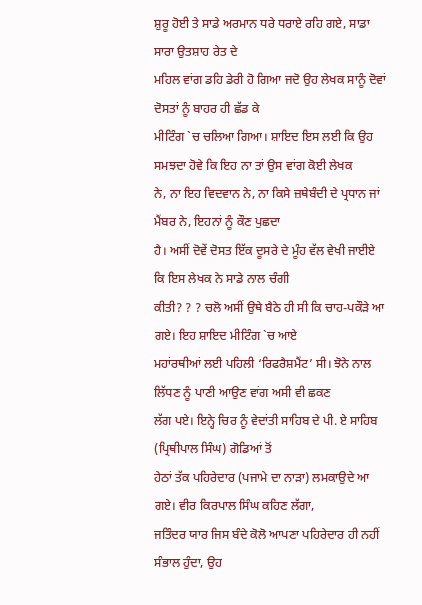ਸ਼ੁਰੂ ਹੋਈ ਤੇ ਸਾਡੇ ਅਰਮਾਨ ਧਰੇ ਧਰਾਏ ਰਹਿ ਗਏ, ਸਾਡਾ ਸਾਰਾ ਉਤਸ਼ਾਹ ਰੇਤ ਦੇ
ਮਹਿਲ ਵਾਂਗ ਡਹਿ ਡੇਰੀ ਹੋ ਗਿਆ ਜਦੋ ਉਹ ਲੇਖਕ ਸਾਨੂੰ ਦੋਵਾਂ ਦੋਸਤਾਂ ਨੂੰ ਬਾਹਰ ਹੀ ਛੱਡ ਕੇ
ਮੀਟਿੰਗ `ਚ ਚਲਿਆ ਗਿਆ। ਸ਼ਾਇਦ ਇਸ ਲਈ ਕਿ ਉਹ ਸਮਝਦਾ ਹੋਵੇ ਕਿ ਇਹ ਨਾ ਤਾਂ ਉਸ ਵਾਂਗ ਕੋਈ ਲੇਖਕ
ਨੇ, ਨਾ ਇਹ ਵਿਦਵਾਨ ਨੇ, ਨਾ ਕਿਸੇ ਜ਼ਥੇਬੰਦੀ ਦੇ ਪ੍ਰਧਾਨ ਜਾਂ ਮੈਂਬਰ ਨੇ, ਇਹਨਾਂ ਨੂੰ ਕੌਣ ਪੁਛਦਾ
ਹੈ। ਅਸੀਂ ਦੋਵੇਂ ਦੋਸਤ ਇੱਕ ਦੂਸਰੇ ਦੇ ਮੂੰਹ ਵੱਲ ਵੇਖੀ ਜਾਈਏ ਕਿ ਇਸ ਲੇਖਕ ਨੇ ਸਾਡੇ ਨਾਲ ਚੰਗੀ
ਕੀਤੀ? ? ? ਚਲੋ ਅਸੀਂ ਉਥੇ ਬੈਠੇ ਹੀ ਸੀ ਕਿ ਚਾਹ-ਪਕੌੜੇ ਆ ਗਏ। ਇਹ ਸ਼ਾਇਦ ਮੀਟਿੰਗ `ਚ ਆਏ
ਮਹਾਂਰਥੀਆਂ ਲਈ ਪਹਿਲੀ ‘ਰਿਫਰੈਸ਼ਮੈਂਟ’ ਸੀ। ਝੋਨੇ ਨਾਲ ਲਿੱਧਣ ਨੂੰ ਪਾਣੀ ਆਉਣ ਵਾਂਗ ਅਸੀ ਵੀ ਛਕਣ
ਲੱਗ ਪਏ। ਇਨ੍ਹੇ ਚਿਰ ਨੂੰ ਵੇਦਾਂਤੀ ਸਾਹਿਬ ਦੇ ਪੀ. ਏ ਸਾਹਿਬ (ਪ੍ਰਿਥੀਪਾਲ ਸਿੰਘ) ਗੋਡਿਆਂ ਤੋਂ
ਹੇਠਾਂ ਤੱਕ ਪਹਿਰੇਦਾਰ (ਪਜਾਮੇ ਦਾ ਨਾੜਾ) ਲਮਕਾਉਦੇ ਆ ਗਏ। ਵੀਰ ਕਿਰਪਾਲ ਸਿੰਘ ਕਹਿਣ ਲੱਗਾ,
ਜਤਿੰਦਰ ਯਾਰ ਜਿਸ ਬੰਦੇ ਕੋਲੋ ਆਪਣਾ ਪਹਿਰੇਦਾਰ ਹੀ ਨਹੀਂ ਸੰਭਾਲ ਹੁੰਦਾ, ਉਹ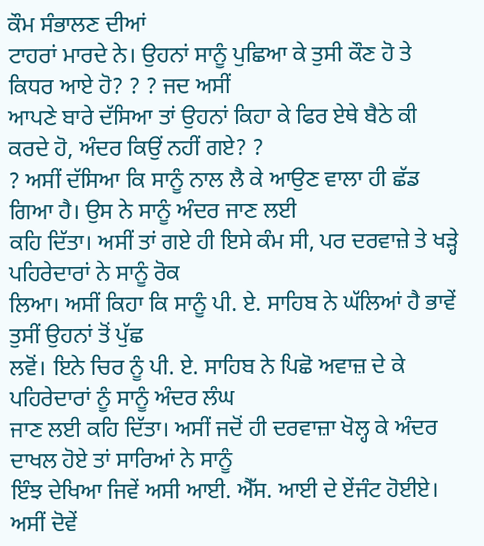ਕੌਮ ਸੰਭਾਲਣ ਦੀਆਂ
ਟਾਹਰਾਂ ਮਾਰਦੇ ਨੇ। ਉਹਨਾਂ ਸਾਨੂੰ ਪੁਛਿਆ ਕੇ ਤੁਸੀ ਕੌਣ ਹੋ ਤੇ ਕਿਧਰ ਆਏ ਹੋ? ? ? ਜਦ ਅਸੀਂ
ਆਪਣੇ ਬਾਰੇ ਦੱਸਿਆ ਤਾਂ ਉਹਨਾਂ ਕਿਹਾ ਕੇ ਫਿਰ ਏਥੇ ਬੈਠੇ ਕੀ ਕਰਦੇ ਹੋ, ਅੰਦਰ ਕਿਉਂ ਨਹੀਂ ਗਏ? ?
? ਅਸੀਂ ਦੱਸਿਆ ਕਿ ਸਾਨੂੰ ਨਾਲ ਲੈ ਕੇ ਆਉਣ ਵਾਲਾ ਹੀ ਛੱਡ ਗਿਆ ਹੈ। ਉਸ ਨੇ ਸਾਨੂੰ ਅੰਦਰ ਜਾਣ ਲਈ
ਕਹਿ ਦਿੱਤਾ। ਅਸੀਂ ਤਾਂ ਗਏ ਹੀ ਇਸੇ ਕੰਮ ਸੀ, ਪਰ ਦਰਵਾਜ਼ੇ ਤੇ ਖੜ੍ਹੇ ਪਹਿਰੇਦਾਰਾਂ ਨੇ ਸਾਨੂੰ ਰੋਕ
ਲਿਆ। ਅਸੀਂ ਕਿਹਾ ਕਿ ਸਾਨੂੰ ਪੀ. ਏ. ਸਾਹਿਬ ਨੇ ਘੱਲਿਆਂ ਹੈ ਭਾਵੇਂ ਤੁਸੀਂ ਉਹਨਾਂ ਤੋਂ ਪੁੱਛ
ਲਵੋਂ। ਇਨੇ ਚਿਰ ਨੂੰ ਪੀ. ਏ. ਸਾਹਿਬ ਨੇ ਪਿਛੋ ਅਵਾਜ਼ ਦੇ ਕੇ ਪਹਿਰੇਦਾਰਾਂ ਨੂੰ ਸਾਨੂੰ ਅੰਦਰ ਲੰਘ
ਜਾਣ ਲਈ ਕਹਿ ਦਿੱਤਾ। ਅਸੀਂ ਜਦੋਂ ਹੀ ਦਰਵਾਜ਼ਾ ਖੋਲ੍ਹ ਕੇ ਅੰਦਰ ਦਾਖਲ ਹੋਏ ਤਾਂ ਸਾਰਿਆਂ ਨੇ ਸਾਨੂੰ
ਇੰਝ ਦੇਖਿਆ ਜਿਵੇਂ ਅਸੀ ਆਈ. ਐੱਸ. ਆਈ ਦੇ ਏਂਜੰਟ ਹੋਈਏ। ਅਸੀਂ ਦੋਵੇਂ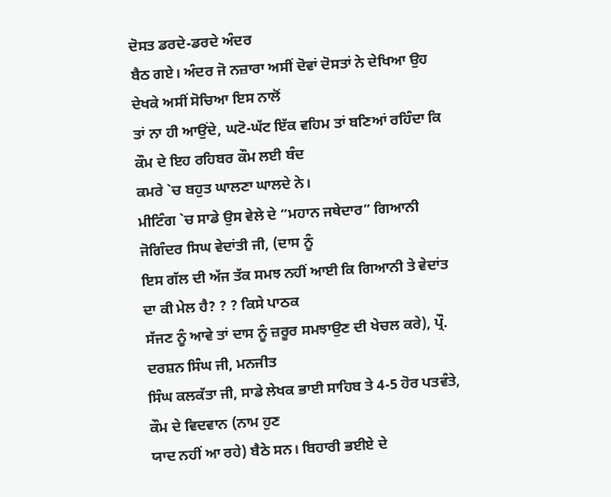ਦੋਸਤ ਡਰਦੇ-ਡਰਦੇ ਅੰਦਰ
ਬੈਠ ਗਏ। ਅੰਦਰ ਜੋ ਨਜ਼ਾਰਾ ਅਸੀਂ ਦੋਵਾਂ ਦੋਸਤਾਂ ਨੇ ਦੇਖਿਆ ਉਹ ਦੇਖਕੇ ਅਸੀਂ ਸੋਚਿਆ ਇਸ ਨਾਲੋਂ
ਤਾਂ ਨਾ ਹੀ ਆਉਂਦੇ, ਘਟੋ-ਘੱਟ ਇੱਕ ਵਹਿਮ ਤਾਂ ਬਣਿਆਂ ਰਹਿੰਦਾ ਕਿ ਕੌਮ ਦੇ ਇਹ ਰਹਿਬਰ ਕੌਮ ਲਈ ਬੰਦ
ਕਮਰੇ `ਚ ਬਹੁਤ ਘਾਲਣਾ ਘਾਲਦੇ ਨੇ।
ਮੀਟਿੰਗ `ਚ ਸਾਡੇ ਉਸ ਵੇਲੇ ਦੇ “ਮਹਾਨ ਜਥੇਦਾਰ” ਗਿਆਨੀ ਜੋਗਿੰਦਰ ਸਿਘ ਵੇਦਾਂਤੀ ਜੀ, (ਦਾਸ ਨੂੰ
ਇਸ ਗੱਲ ਦੀ ਅੱਜ ਤੱਕ ਸਮਝ ਨਹੀਂ ਆਈ ਕਿ ਗਿਆਨੀ ਤੇ ਵੇਦਾਂਤ ਦਾ ਕੀ ਮੇਲ ਹੈ? ? ? ਕਿਸੇ ਪਾਠਕ
ਸੱਜਣ ਨੂੰ ਆਵੇ ਤਾਂ ਦਾਸ ਨੂੰ ਜ਼ਰੂਰ ਸਮਝਾਉਣ ਦੀ ਖੇਚਲ ਕਰੇ), ਪ੍ਰੌ. ਦਰਸ਼ਨ ਸਿੰਘ ਜੀ, ਮਨਜੀਤ
ਸਿੰਘ ਕਲਕੱਤਾ ਜੀ, ਸਾਡੇ ਲੇਖਕ ਭਾਈ ਸਾਹਿਬ ਤੇ 4-5 ਹੋਰ ਪਤਵੰਤੇ, ਕੌਮ ਦੇ ਵਿਦਵਾਨ (ਨਾਮ ਹੁਣ
ਯਾਦ ਨਹੀਂ ਆ ਰਹੇ) ਬੈਠੇ ਸਨ। ਬਿਹਾਰੀ ਭਈਏ ਦੇ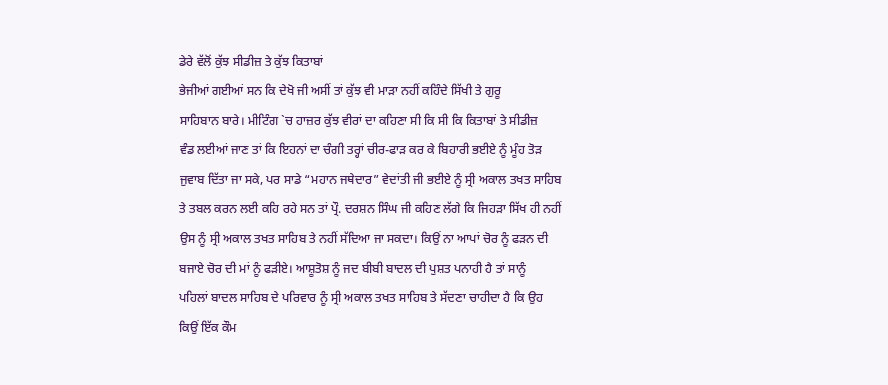ਡੇਰੇ ਵੱਲੋਂ ਕੁੱਝ ਸੀਡੀਜ਼ ਤੇ ਕੁੱਝ ਕਿਤਾਬਾਂ
ਭੇਜੀਆਂ ਗਈਆਂ ਸਨ ਕਿ ਦੇਖੋ ਜੀ ਅਸੀਂ ਤਾਂ ਕੁੱਝ ਵੀ ਮਾੜਾ ਨਹੀਂ ਕਹਿੰਦੇ ਸਿੱਖੀ ਤੇ ਗੁਰੂ
ਸਾਹਿਬਾਨ ਬਾਰੇ। ਮੀਟਿੰਗ `ਚ ਹਾਜ਼ਰ ਕੁੱਝ ਵੀਰਾਂ ਦਾ ਕਹਿਣਾ ਸੀ ਕਿ ਸੀ ਕਿ ਕਿਤਾਬਾਂ ਤੇ ਸੀਡੀਜ਼
ਵੰਡ ਲਈਆਂ ਜਾਣ ਤਾਂ ਕਿ ਇਹਨਾਂ ਦਾ ਚੰਗੀ ਤਰ੍ਹਾਂ ਚੀਰ-ਫਾੜ ਕਰ ਕੇ ਬਿਹਾਰੀ ਭਈਏ ਨੂੰ ਮੂੰਹ ਤੋੜ
ਜੁਵਾਬ ਦਿੱਤਾ ਜਾ ਸਕੇ, ਪਰ ਸਾਡੇ “ਮਹਾਨ ਜਥੇਦਾਰ” ਵੇਦਾਂਤੀ ਜੀ ਭਈਏ ਨੂੰ ਸ੍ਰੀ ਅਕਾਲ ਤਖਤ ਸਾਹਿਬ
ਤੇ ਤਬਲ ਕਰਨ ਲਈ ਕਹਿ ਰਹੇ ਸਨ ਤਾਂ ਪ੍ਰੌ. ਦਰਸ਼ਨ ਸਿੰਘ ਜੀ ਕਹਿਣ ਲੱਗੇ ਕਿ ਜਿਹੜਾ ਸਿੱਖ ਹੀ ਨਹੀਂ
ਉਸ ਨੂੰ ਸ੍ਰੀ ਅਕਾਲ ਤਖਤ ਸਾਹਿਬ ਤੇ ਨਹੀਂ ਸੱਦਿਆ ਜਾ ਸਕਦਾ। ਕਿਉਂ ਨਾ ਆਪਾਂ ਚੋਰ ਨੂੰ ਫੜਨ ਦੀ
ਬਜਾਏ ਚੋਰ ਦੀ ਮਾਂ ਨੂੰ ਫੜੀਏ। ਆਸ਼ੂਤੋਸ਼ ਨੂੰ ਜਦ ਬੀਬੀ ਬਾਦਲ ਦੀ ਪੁਸ਼ਤ ਪਨਾਹੀ ਹੈ ਤਾਂ ਸਾਨੂੰ
ਪਹਿਲਾਂ ਬਾਦਲ ਸਾਹਿਬ ਦੇ ਪਰਿਵਾਰ ਨੂੰ ਸ੍ਰੀ ਅਕਾਲ ਤਖਤ ਸਾਹਿਬ ਤੇ ਸੱਦਣਾ ਚਾਹੀਦਾ ਹੈ ਕਿ ਉਹ
ਕਿਉਂ ਇੱਕ ਕੌਮ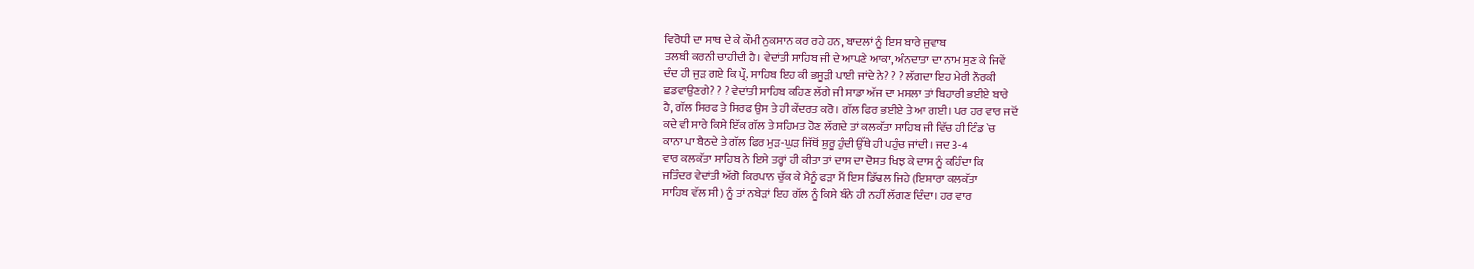ਵਿਰੋਧੀ ਦਾ ਸਾਥ ਦੇ ਕੇ ਕੌਮੀ ਨੁਕਸਾਨ ਕਰ ਰਹੇ ਹਨ, ਬਾਦਲਾਂ ਨੂੰ ਇਸ ਬਾਰੇ ਜੁਵਾਬ
ਤਲਬੀ ਕਰਨੀ ਚਾਹੀਦੀ ਹੈ। ਵੇਦਾਂਤੀ ਸਾਹਿਬ ਜੀ ਦੇ ਆਪਣੇ ਆਕਾ, ਅੰਨਦਾਤਾ ਦਾ ਨਾਮ ਸੁਣ ਕੇ ਜਿਵੇਂ
ਦੰਦ ਹੀ ਜੁੜ ਗਏ ਕਿ ਪ੍ਰੌ. ਸਾਹਿਬ ਇਹ ਕੀ ਭਸੂੜੀ ਪਾਈ ਜਾਂਦੇ ਨੇ? ? ? ਲੱਗਦਾ ਇਹ ਮੇਰੀ ਨੌਰਕੀ
ਛਡਵਾਉਣਗੇ? ? ? ਵੇਦਾਂਤੀ ਸਾਹਿਬ ਕਹਿਣ ਲੱਗੇ ਜੀ ਸਾਡਾ ਅੱਜ ਦਾ ਮਸਲਾ ਤਾਂ ਬਿਹਾਰੀ ਭਈਏ ਬਾਰੇ
ਹੈ, ਗੱਲ ਸਿਰਫ ਤੇ ਸਿਰਫ ਉਸ ਤੇ ਹੀ ਕੇਂਦਰਤ ਕਰੋ। ਗੱਲ ਫਿਰ ਭਈਏ ਤੇ ਆ ਗਈ। ਪਰ ਹਰ ਵਾਰ ਜਦੋਂ
ਕਦੇ ਵੀ ਸਾਰੇ ਕਿਸੇ ਇੱਕ ਗੱਲ ਤੇ ਸਹਿਮਤ ਹੋਣ ਲੱਗਦੇ ਤਾਂ ਕਲਕੱਤਾ ਸਾਹਿਬ ਜੀ ਵਿੱਚ ਹੀ ਟਿੰਡ `ਚ
ਕਾਨਾ ਪਾ ਬੈਠਦੇ ਤੇ ਗੱਲ ਫਿਰ ਮੁੜ-ਘੁੜ ਜਿੱਥੋਂ ਸ਼ੁਰੂ ਹੁੰਦੀ ਉੱਥੇ ਹੀ ਪਹੁੰਚ ਜਾਂਦੀ। ਜਦ 3-4
ਵਾਰ ਕਲਕੱਤਾ ਸਾਹਿਬ ਨੇ ਇਸੇ ਤਰ੍ਹਾਂ ਹੀ ਕੀਤਾ ਤਾਂ ਦਾਸ ਦਾ ਦੋਸਤ ਖਿਝ ਕੇ ਦਾਸ ਨੂੰ ਕਹਿੰਦਾ ਕਿ
ਜਤਿੰਦਰ ਵੇਦਾਂਤੀ ਅੱਗੋ ਕਿਰਪਾਨ ਚੁੱਕ ਕੇ ਮੈਨੂੰ ਫੜਾ ਮੈਂ ਇਸ ਡਿੱਢਲ ਜਿਹੇ (ਇਸ਼ਾਰਾ ਕਲਕੱਤਾ
ਸਾਹਿਬ ਵੱਲ ਸੀ) ਨੂੰ ਤਾਂ ਨਬੇੜਾਂ ਇਹ ਗੱਲ ਨੂੰ ਕਿਸੇ ਬੰਨੇ ਹੀ ਨਹੀਂ ਲੱਗਣ ਦਿੰਦਾ। ਹਰ ਵਾਰ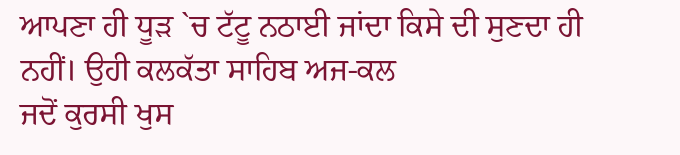ਆਪਣਾ ਹੀ ਧੂੜ `ਚ ਟੱਟੂ ਨਠਾਈ ਜਾਂਦਾ ਕਿਸੇ ਦੀ ਸੁਣਦਾ ਹੀ ਨਹੀਂ। ਉਹੀ ਕਲਕੱਤਾ ਸਾਹਿਬ ਅਜ-ਕਲ
ਜਦੋਂ ਕੁਰਸੀ ਖੁਸ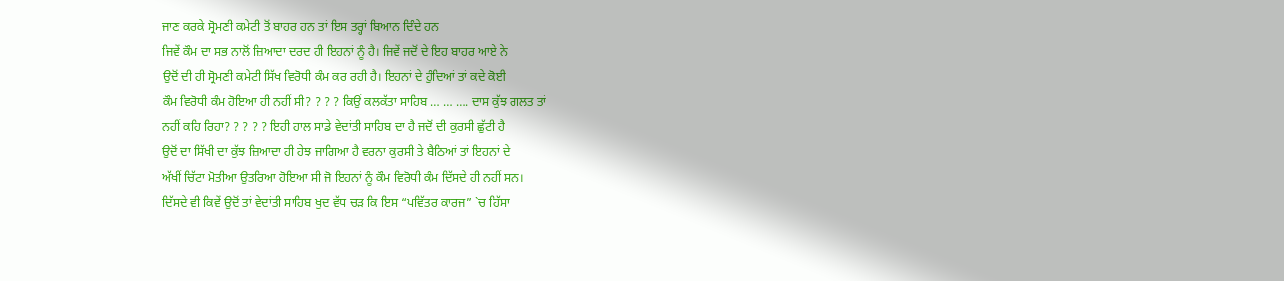ਜਾਣ ਕਰਕੇ ਸ੍ਰੋਮਣੀ ਕਮੇਟੀ ਤੋਂ ਬਾਹਰ ਹਨ ਤਾਂ ਇਸ ਤਰ੍ਹਾਂ ਬਿਆਨ ਦਿੰਦੇ ਹਨ
ਜਿਵੇਂ ਕੌਮ ਦਾ ਸਭ ਨਾਲੋਂ ਜ਼ਿਆਦਾ ਦਰਦ ਹੀ ਇਹਨਾਂ ਨੂੰ ਹੈ। ਜਿਵੇਂ ਜਦੋਂ ਦੇ ਇਹ ਬਾਹਰ ਆਏ ਨੇ
ਉਦੋਂ ਦੀ ਹੀ ਸ੍ਰੋਮਣੀ ਕਮੇਟੀ ਸਿੱਖ ਵਿਰੋਧੀ ਕੰਮ ਕਰ ਰਹੀ ਹੈ। ਇਹਨਾਂ ਦੇ ਹੁੰਦਿਆਂ ਤਾਂ ਕਦੇ ਕੋਈ
ਕੌਮ ਵਿਰੋਧੀ ਕੰਮ ਹੋਇਆ ਹੀ ਨਹੀਂ ਸੀ? ? ? ? ਕਿਉਂ ਕਲਕੱਤਾ ਸਾਹਿਬ … … …. ਦਾਸ ਕੁੱਝ ਗਲਤ ਤਾਂ
ਨਹੀਂ ਕਹਿ ਰਿਹਾ? ? ? ? ? ਇਹੀ ਹਾਲ ਸਾਡੇ ਵੇਦਾਂਤੀ ਸਾਹਿਬ ਦਾ ਹੈ ਜਦੋਂ ਦੀ ਕੁਰਸੀ ਛੁੱਟੀ ਹੈ
ਉਦੋਂ ਦਾ ਸਿੱਖੀ ਦਾ ਕੁੱਝ ਜ਼ਿਆਦਾ ਹੀ ਹੇਝ ਜਾਗਿਆ ਹੈ ਵਰਨਾ ਕੁਰਸੀ ਤੇ ਬੈਠਿਆਂ ਤਾਂ ਇਹਨਾਂ ਦੇ
ਅੱਖੀਂ ਚਿੱਟਾ ਮੋਤੀਆ ਉਤਰਿਆ ਹੋਇਆ ਸੀ ਜੋ ਇਹਨਾਂ ਨੂੰ ਕੌਮ ਵਿਰੋਧੀ ਕੰਮ ਦਿੱਸਦੇ ਹੀ ਨਹੀਂ ਸਨ।
ਦਿੱਸਦੇ ਵੀ ਕਿਵੇਂ ਉਦੋਂ ਤਾਂ ਵੇਦਾਂਤੀ ਸਾਹਿਬ ਖੁਦ ਵੱਧ ਚੜ ਕਿ ਇਸ “ਪਵਿੱਤਰ ਕਾਰਜ” `ਚ ਹਿੱਸਾ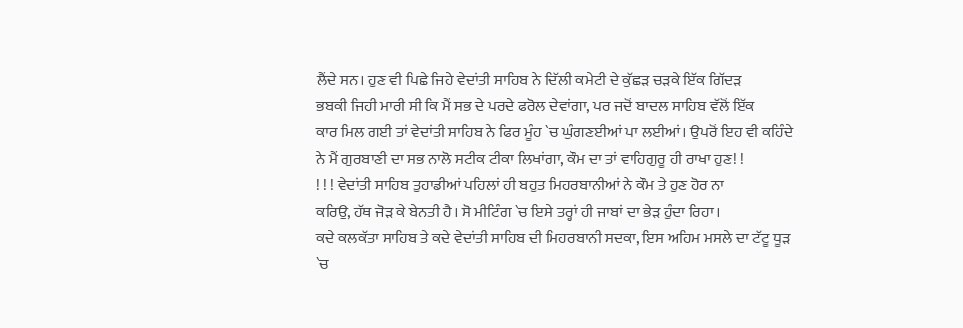ਲੈਂਦੇ ਸਨ। ਹੁਣ ਵੀ ਪਿਛੇ ਜਿਹੇ ਵੇਦਾਂਤੀ ਸਾਹਿਬ ਨੇ ਦਿੱਲੀ ਕਮੇਟੀ ਦੇ ਕੁੱਛੜ ਚੜਕੇ ਇੱਕ ਗਿੱਦੜ
ਭਬਕੀ ਜਿਹੀ ਮਾਰੀ ਸੀ ਕਿ ਮੈਂ ਸਭ ਦੇ ਪਰਦੇ ਫਰੋਲ ਦੇਵਾਂਗਾ, ਪਰ ਜਦੋਂ ਬਾਦਲ ਸਾਹਿਬ ਵੱਲੋਂ ਇੱਕ
ਕਾਰ ਮਿਲ ਗਈ ਤਾਂ ਵੇਦਾਂਤੀ ਸਾਹਿਬ ਨੇ ਫਿਰ ਮੂੰਹ `ਚ ਘੁੰਗਣਈਆਂ ਪਾ ਲਈਆਂ। ਉਪਰੋਂ ਇਹ ਵੀ ਕਹਿੰਦੇ
ਨੇ ਮੈਂ ਗੁਰਬਾਣੀ ਦਾ ਸਭ ਨਾਲੋ ਸਟੀਕ ਟੀਕਾ ਲਿਖਾਂਗਾ, ਕੌਮ ਦਾ ਤਾਂ ਵਾਹਿਗੁਰੂ ਹੀ ਰਾਖਾ ਹੁਣ! !
! ! ! ਵੇਦਾਂਤੀ ਸਾਹਿਬ ਤੁਹਾਡੀਆਂ ਪਹਿਲਾਂ ਹੀ ਬਹੁਤ ਮਿਹਰਬਾਨੀਆਂ ਨੇ ਕੌਮ ਤੇ ਹੁਣ ਹੋਰ ਨਾ
ਕਰਿਉ, ਹੱਥ ਜੋੜ ਕੇ ਬੇਨਤੀ ਹੈ। ਸੋ ਮੀਟਿੰਗ `ਚ ਇਸੇ ਤਰ੍ਹਾਂ ਹੀ ਜਾਬਾਂ ਦਾ ਭੇੜ ਹੁੰਦਾ ਰਿਹਾ।
ਕਦੇ ਕਲਕੱਤਾ ਸਾਹਿਬ ਤੇ ਕਦੇ ਵੇਦਾਂਤੀ ਸਾਹਿਬ ਦੀ ਮਿਹਰਬਾਨੀ ਸਦਕਾ, ਇਸ ਅਹਿਮ ਮਸਲੇ ਦਾ ਟੱਟੂ ਧੂੜ
`ਚ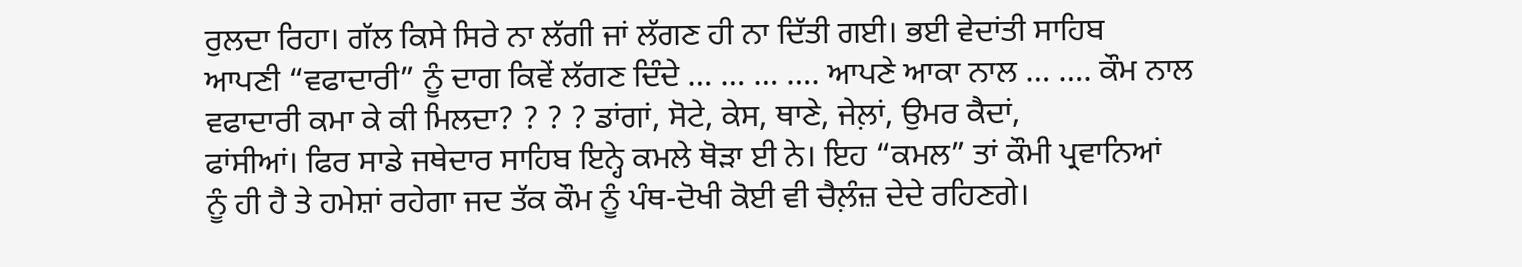ਰੁਲਦਾ ਰਿਹਾ। ਗੱਲ ਕਿਸੇ ਸਿਰੇ ਨਾ ਲੱਗੀ ਜਾਂ ਲੱਗਣ ਹੀ ਨਾ ਦਿੱਤੀ ਗਈ। ਭਈ ਵੇਦਾਂਤੀ ਸਾਹਿਬ
ਆਪਣੀ “ਵਫਾਦਾਰੀ” ਨੂੰ ਦਾਗ ਕਿਵੇਂ ਲੱਗਣ ਦਿੰਦੇ … … … …. ਆਪਣੇ ਆਕਾ ਨਾਲ … …. ਕੌਮ ਨਾਲ
ਵਫਾਦਾਰੀ ਕਮਾ ਕੇ ਕੀ ਮਿਲਦਾ? ? ? ? ਡਾਂਗਾਂ, ਸੋਟੇ, ਕੇਸ, ਥਾਣੇ, ਜੇਲ਼ਾਂ, ਉਮਰ ਕੈਦਾਂ,
ਫਾਂਸੀਆਂ। ਫਿਰ ਸਾਡੇ ਜਥੇਦਾਰ ਸਾਹਿਬ ਇਨ੍ਹੇ ਕਮਲੇ ਥੋੜਾ ਈ ਨੇ। ਇਹ “ਕਮਲ” ਤਾਂ ਕੌਮੀ ਪ੍ਰਵਾਨਿਆਂ
ਨੂੰ ਹੀ ਹੈ ਤੇ ਹਮੇਸ਼ਾਂ ਰਹੇਗਾ ਜਦ ਤੱਕ ਕੌਮ ਨੂੰ ਪੰਥ-ਦੋਖੀ ਕੋਈ ਵੀ ਚੈਲ਼ੰਜ਼ ਦੇਦੇ ਰਹਿਣਗੇ।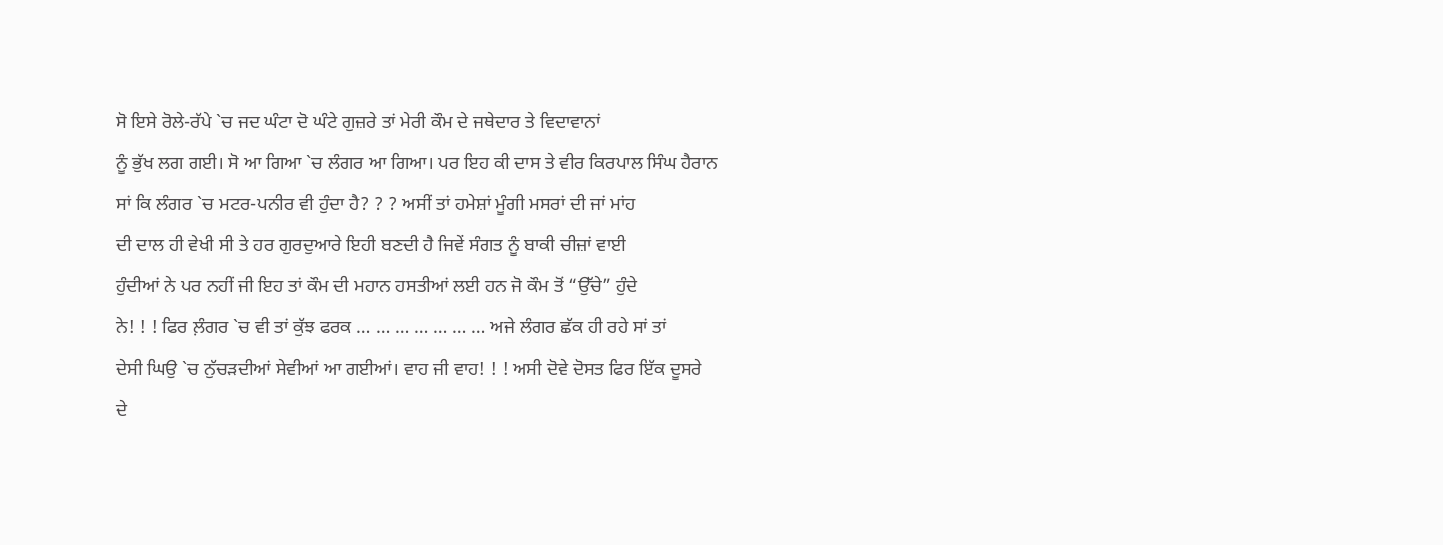ਸੋ ਇਸੇ ਰੋਲੇ-ਰੱਪੇ `ਚ ਜਦ ਘੰਟਾ ਦੋ ਘੰਟੇ ਗੁਜ਼ਰੇ ਤਾਂ ਮੇਰੀ ਕੌਮ ਦੇ ਜਥੇਦਾਰ ਤੇ ਵਿਦਾਵਾਨਾਂ
ਨੂੰ ਭੁੱਖ ਲਗ ਗਈ। ਸੋ ਆ ਗਿਆ `ਚ ਲੰਗਰ ਆ ਗਿਆ। ਪਰ ਇਹ ਕੀ ਦਾਸ ਤੇ ਵੀਰ ਕਿਰਪਾਲ ਸਿੰਘ ਹੈਰਾਨ
ਸਾਂ ਕਿ ਲੰਗਰ `ਚ ਮਟਰ-ਪਨੀਰ ਵੀ ਹੁੰਦਾ ਹੈ? ? ? ਅਸੀਂ ਤਾਂ ਹਮੇਸ਼ਾਂ ਮੂੰਗੀ ਮਸਰਾਂ ਦੀ ਜਾਂ ਮਾਂਹ
ਦੀ ਦਾਲ ਹੀ ਵੇਖੀ ਸੀ ਤੇ ਹਰ ਗੁਰਦੁਆਰੇ ਇਹੀ ਬਣਦੀ ਹੈ ਜਿਵੇਂ ਸੰਗਤ ਨੂੰ ਬਾਕੀ ਚੀਜ਼ਾਂ ਵਾਈ
ਹੁੰਦੀਆਂ ਨੇ ਪਰ ਨਹੀਂ ਜੀ ਇਹ ਤਾਂ ਕੌਮ ਦੀ ਮਹਾਨ ਹਸਤੀਆਂ ਲਈ ਹਨ ਜੋ ਕੌਮ ਤੋਂ “ਉੱਚੇ” ਹੁੰਦੇ
ਨੇ! ! ! ਫਿਰ ਲ਼ੰਗਰ `ਚ ਵੀ ਤਾਂ ਕੁੱਝ ਫਰਕ … … … … … … … ਅਜੇ ਲੰਗਰ ਛੱਕ ਹੀ ਰਹੇ ਸਾਂ ਤਾਂ
ਦੇਸੀ ਘਿਉ `ਚ ਨੁੱਚੜਦੀਆਂ ਸੇਵੀਆਂ ਆ ਗਈਆਂ। ਵਾਹ ਜੀ ਵਾਹ! ! ! ਅਸੀ ਦੋਵੇ ਦੋਸਤ ਫਿਰ ਇੱਕ ਦੂਸਰੇ
ਦੇ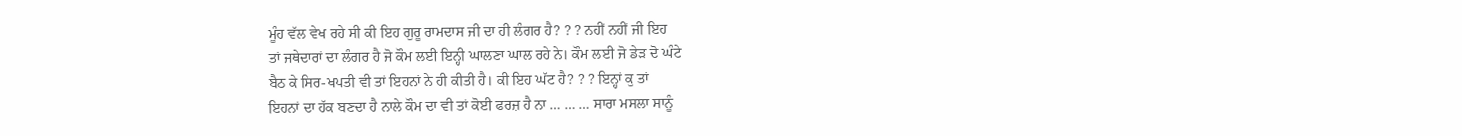ਮੂੰਹ ਵੱਲ ਵੇਖ ਰਹੇ ਸੀ ਕੀ ਇਹ ਗੁਰੂ ਰਾਮਦਾਸ ਜੀ ਦਾ ਹੀ ਲੰਗਰ ਹੈ? ? ? ਨਹੀਂ ਨਹੀਂ ਜੀ ਇਹ
ਤਾਂ ਜਥੇਦਾਰਾਂ ਦਾ ਲੰਗਰ ਹੈ ਜੋ ਕੌਮ ਲਈ ਇਨ੍ਹੀ ਘਾਲਣਾ ਘਾਲ ਰਹੇ ਨੇ। ਕੌਮ ਲਈ ਜੋ ਡੇੜ ਦੋ ਘੰਟੇ
ਬੈਠ ਕੇ ਸਿਰ-ਖਪਤੀ ਵੀ ਤਾਂ ਇਹਨਾਂ ਨੇ ਹੀ ਕੀਤੀ ਹੈ। ਕੀ ਇਹ ਘੱਟ ਹੈ? ? ? ਇਨ੍ਹਾਂ ਕੁ ਤਾਂ
ਇਹਨਾਂ ਦਾ ਹੱਕ ਬਣਦਾ ਹੈ ਨਾਲੇ ਕੌਮ ਦਾ ਵੀ ਤਾਂ ਕੋਈ ਫਰਜ਼ ਹੈ ਨਾ … … … ਸਾਰਾ ਮਸਲਾ ਸਾਨੂੰ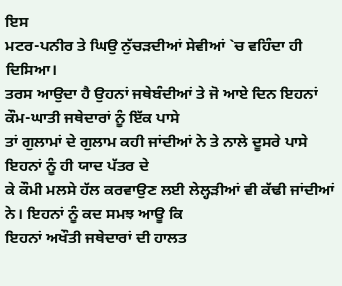ਇਸ
ਮਟਰ-ਪਨੀਰ ਤੇ ਘਿਉ ਨੁੱਚੜਦੀਆਂ ਸੇਵੀਆਂ `ਚ ਵਹਿੰਦਾ ਹੀ ਦਿਸਿਆ।
ਤਰਸ ਆਉਦਾ ਹੈ ਉਹਨਾਂ ਜਥੇਬੰਦੀਆਂ ਤੇ ਜੋ ਆਏ ਦਿਨ ਇਹਨਾਂ ਕੌਮ-ਘਾਤੀ ਜਥੇਦਾਰਾਂ ਨੂੰ ਇੱਕ ਪਾਸੇ
ਤਾਂ ਗੁਲਾਮਾਂ ਦੇ ਗੁਲਾਮ ਕਹੀ ਜਾਂਦੀਆਂ ਨੇ ਤੇ ਨਾਲੇ ਦੂਸਰੇ ਪਾਸੇ ਇਹਨਾਂ ਨੂੰ ਹੀ ਯਾਦ ਪੱਤਰ ਦੇ
ਕੇ ਕੌਮੀ ਮਲਸੇ ਹੱਲ ਕਰਵਾਉਣ ਲਈ ਲੇਲ੍ਹੜੀਆਂ ਵੀ ਕੱਢੀ ਜਾਂਦੀਆਂ ਨੇ। ਇਹਨਾਂ ਨੂੰ ਕਦ ਸਮਝ ਆਊ ਕਿ
ਇਹਨਾਂ ਅਖੌਤੀ ਜਥੇਦਾਰਾਂ ਦੀ ਹਾਲਤ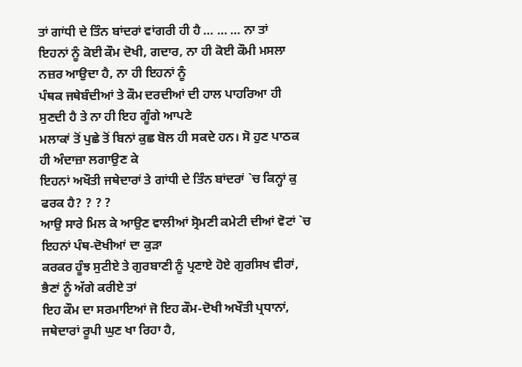ਤਾਂ ਗਾਂਧੀ ਦੇ ਤਿੰਨ ਬਾਂਦਰਾਂ ਵਾਂਗਰੀ ਹੀ ਹੈ … … … ਨਾ ਤਾਂ
ਇਹਨਾਂ ਨੂੰ ਕੋਈ ਕੌਮ ਦੋਖੀ, ਗਦਾਰ, ਨਾ ਹੀ ਕੋਈ ਕੌਮੀ ਮਸਲਾ ਨਜ਼ਰ ਆਉਦਾ ਹੈ, ਨਾ ਹੀ ਇਹਨਾਂ ਨੂੰ
ਪੰਥਕ ਜਥੇਬੰਦੀਆਂ ਤੇ ਕੌਮ ਦਰਦੀਆਂ ਦੀ ਹਾਲ ਪਾਹਰਿਆ ਹੀ ਸੁਣਦੀ ਹੈ ਤੇ ਨਾ ਹੀ ਇਹ ਗੂੰਗੇ ਆਪਣੇ
ਮਲਾਕਾਂ ਤੋਂ ਪੁਛੇ ਤੋਂ ਬਿਨਾਂ ਕੁਛ ਬੋਲ ਹੀ ਸਕਦੇ ਹਨ। ਸੋ ਹੁਣ ਪਾਠਕ ਹੀ ਅੰਦਾਜ਼ਾ ਲਗਾਉਣ ਕੇ
ਇਹਨਾਂ ਅਖੌਤੀ ਜਥੇਦਾਰਾਂ ਤੇ ਗਾਂਧੀ ਦੇ ਤਿੰਨ ਬਾਂਦਰਾਂ `ਚ ਕਿਨ੍ਹਾਂ ਕੁ ਫਰਕ ਹੈ? ? ? ?
ਆਉ ਸਾਰੇ ਮਿਲ ਕੇ ਆਉਣ ਵਾਲੀਆਂ ਸ੍ਰੋਮਣੀ ਕਮੇਟੀ ਦੀਆਂ ਵੋਟਾਂ `ਚ ਇਹਨਾਂ ਪੰਥ-ਦੋਖੀਆਂ ਦਾ ਕੁੜਾ
ਕਰਕਰ ਹੂੰਝ ਸੁਟੀਏ ਤੇ ਗੁਰਬਾਣੀ ਨੂੰ ਪ੍ਰਣਾਏ ਹੋਏ ਗੁਰਸਿਖ ਵੀਰਾਂ, ਭੈਣਾਂ ਨੂੰ ਅੱਗੇ ਕਰੀਏ ਤਾਂ
ਇਹ ਕੌਮ ਦਾ ਸਰਮਾਇਆਂ ਜੋ ਇਹ ਕੌਮ-ਦੋਖੀ ਅਖੌਤੀ ਪ੍ਰਧਾਨਾਂ, ਜਥੇਦਾਰਾਂ ਰੂਪੀ ਘੁਣ ਖਾ ਰਿਹਾ ਹੈ,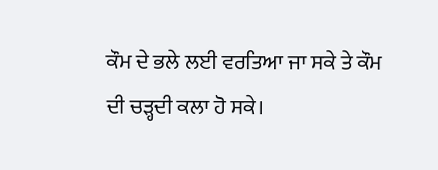ਕੌਮ ਦੇ ਭਲੇ ਲਈ ਵਰਤਿਆ ਜਾ ਸਕੇ ਤੇ ਕੌਮ ਦੀ ਚੜ੍ਹਦੀ ਕਲਾ ਹੋ ਸਕੇ।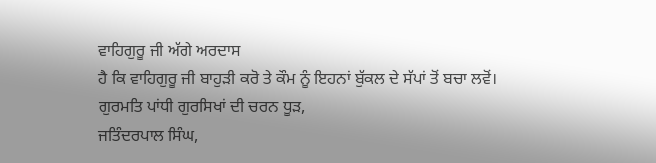ਵਾਹਿਗੁਰੂ ਜੀ ਅੱਗੇ ਅਰਦਾਸ
ਹੈ ਕਿ ਵਾਹਿਗੁਰੂ ਜੀ ਬਾਹੁੜੀ ਕਰੋ ਤੇ ਕੌਮ ਨੂੰ ਇਹਨਾਂ ਬੁੱਕਲ ਦੇ ਸੱਪਾਂ ਤੋਂ ਬਚਾ ਲਵੋਂ।
ਗੁਰਮਤਿ ਪਾਂਧੀ ਗੁਰਸਿਖਾਂ ਦੀ ਚਰਨ ਧੂੜ,
ਜਤਿੰਦਰਪਾਲ ਸਿੰਘ,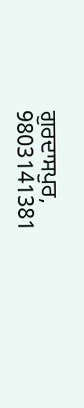ਗੁਰਦਾਸਪੁਰ,
9803141381